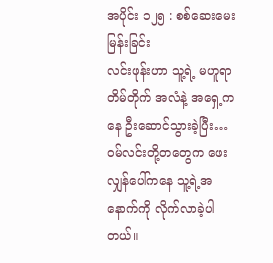အပိုင်း ၁၂၅ : စစ်ဆေးမေးမြန်းခြင်း
လင်းဖုန်းဟာ သူ့ရဲ့ မဟူရာတိမ်တိုက် အလံနဲ့ အရှေ့ကနေ ဦးဆောင်သွားခဲ့ပြီး… ဝမ်လင်းတို့တတွေက ဖေးလျှန်ပေါ်ကနေ သူ့ရဲ့အနောက်ကို လိုက်လာခဲ့ပါတယ်။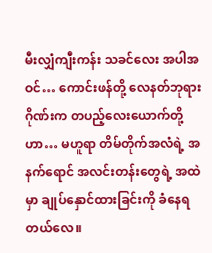မီးလျှံကျီးကန်း သခင်လေး အပါအဝင်… ကောင်းဖန်တို့ လေနတ်ဘုရားဂိုဏ်းက တပည့်လေးယောက်တို့ဟာ… မဟူရာ တိမ်တိုက်အလံရဲ့ အနက်ရောင် အလင်းတန်းတွေရဲ့ အထဲမှာ ချုပ်နှောင်ထားခြင်းကို ခံနေရတယ်လေ။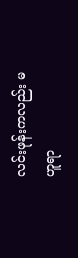လင်းဖုန်းကလည်း မဟူရာ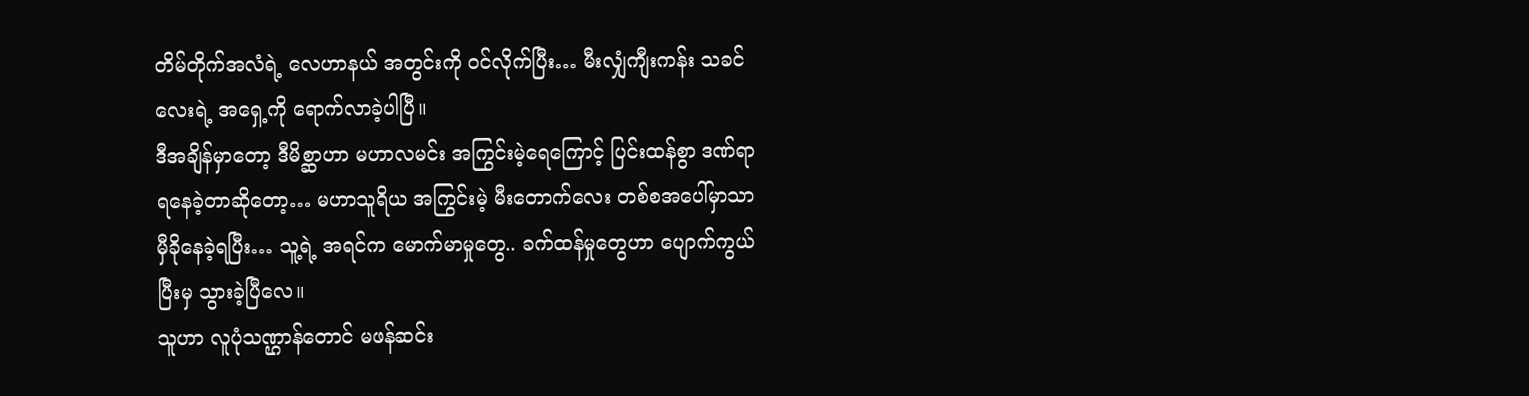တိမ်တိုက်အလံရဲ့ လေဟာနယ် အတွင်းကို ဝင်လိုက်ပြီး… မီးလျှံကျီးကန်း သခင်လေးရဲ့ အရှေ့ကို ရောက်လာခဲ့ပါပြီ။
ဒီအချိန်မှာတော့ ဒီမိစ္ဆာဟာ မဟာလမင်း အကြွင်းမဲ့ရေကြောင့် ပြင်းထန်စွာ ဒဏ်ရာရနေခဲ့တာဆိုတော့… မဟာသူရိယ အကြွင်းမဲ့ မီးတောက်လေး တစ်စအပေါ်မှာသာ မှီခိုနေခဲ့ရပြီး… သူ့ရဲ့ အရင်က မောက်မာမှုတွေ.. ခက်ထန်မှုတွေဟာ ပျောက်ကွယ်ပြီးမှ သွားခဲ့ပြီလေ။
သူဟာ လူပုံသဏ္ဌာန်တောင် မဖန်ဆင်း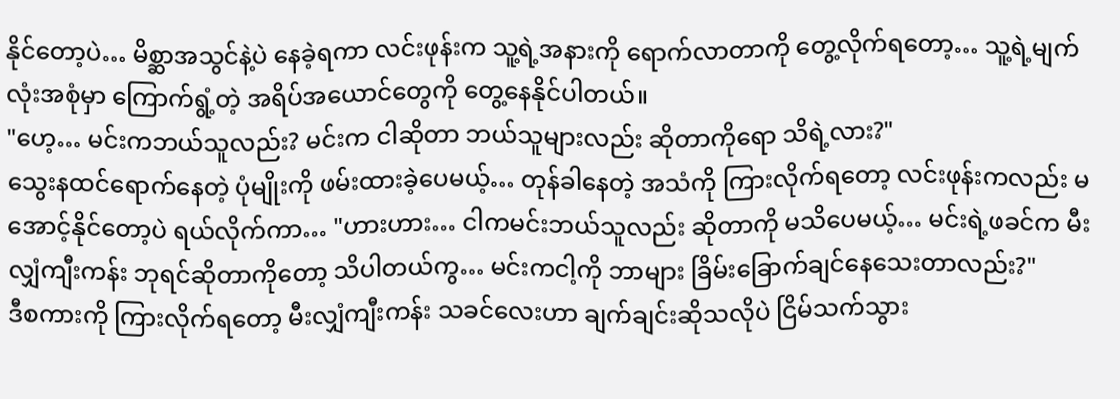နိုင်တော့ပဲ… မိစ္ဆာအသွင်နဲ့ပဲ နေခဲ့ရကာ လင်းဖုန်းက သူ့ရဲ့အနားကို ရောက်လာတာကို တွေ့လိုက်ရတော့… သူ့ရဲ့မျက်လုံးအစုံမှာ ကြောက်ရွံ့တဲ့ အရိပ်အယောင်တွေကို တွေ့နေနိုင်ပါတယ်။
"ဟေ့… မင်းကဘယ်သူလည်း? မင်းက ငါဆိုတာ ဘယ်သူများလည်း ဆိုတာကိုရော သိရဲ့လား?"
သွေးနထင်ရောက်နေတဲ့ ပုံမျိုးကို ဖမ်းထားခဲ့ပေမယ့်… တုန်ခါနေတဲ့ အသံကို ကြားလိုက်ရတော့ လင်းဖုန်းကလည်း မအောင့်နိုင်တော့ပဲ ရယ်လိုက်ကာ… "ဟားဟား… ငါကမင်းဘယ်သူလည်း ဆိုတာကို မသိပေမယ့်… မင်းရဲ့ဖခင်က မီးလျှံကျီးကန်း ဘုရင်ဆိုတာကိုတော့ သိပါတယ်ကွ… မင်းကငါ့ကို ဘာများ ခြိမ်းခြောက်ချင်နေသေးတာလည်း?"
ဒီစကားကို ကြားလိုက်ရတော့ မီးလျှံကျီးကန်း သခင်လေးဟာ ချက်ချင်းဆိုသလိုပဲ ငြိမ်သက်သွား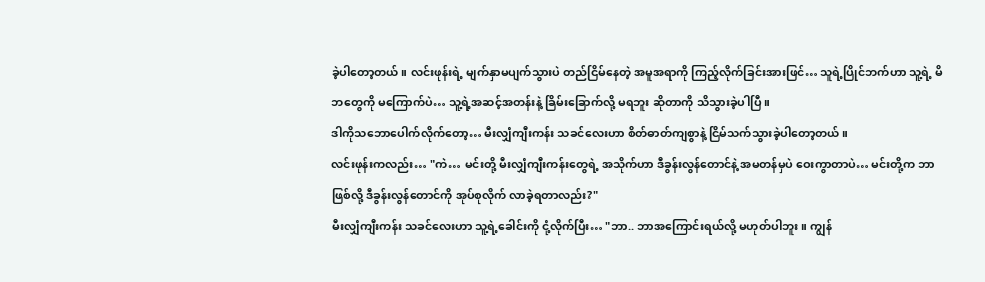ခဲ့ပါတော့တယ်။ လင်းဖုန်းရဲ့ မျက်နှာမပျက်သွားပဲ တည်ငြိမ်နေတဲ့ အမူအရာကို ကြည့်လိုက်ခြင်းအားဖြင်… သူရဲ့ပြိုင်ဘက်ဟာ သူ့ရဲ့ မိဘတွေကို မကြောက်ပဲ… သူ့ရဲ့အဆင့်အတန်းနဲ့ ခြိမ်းခြောက်လို့ မရဘူး ဆိုတာကို သိသွားခဲ့ပါပြီ။
ဒါကိုသဘောပေါက်လိုက်တော့… မီးလျှံကျီးကန်း သခင်လေးဟာ စိတ်ဓာတ်ကျစွာနဲ့ ငြိမ်သက်သွားခဲ့ပါတော့တယ်။
လင်းဖုန်းကလည်း… "ကဲ… မင်းတို့ မီးလျှံကျီးကန်းတွေရဲ့ အသိုက်ဟာ ဒီခွန်းလွန်တောင်နဲ့ အမတန်မှပဲ ဝေးကွာတာပဲ… မင်းတို့က ဘာဖြစ်လို့ ဒီခွန်းလွန်တောင်ကို အုပ်စုလိုက် လာခဲ့ရတာလည်း?"
မီးလျှံကျီးကန်း သခင်လေးဟာ သူ့ရဲ့ခေါင်းကို ငုံ့လိုက်ပြီး… "ဘာ.. ဘာအကြောင်းရယ်လို့ မဟုတ်ပါဘူး။ ကျွန်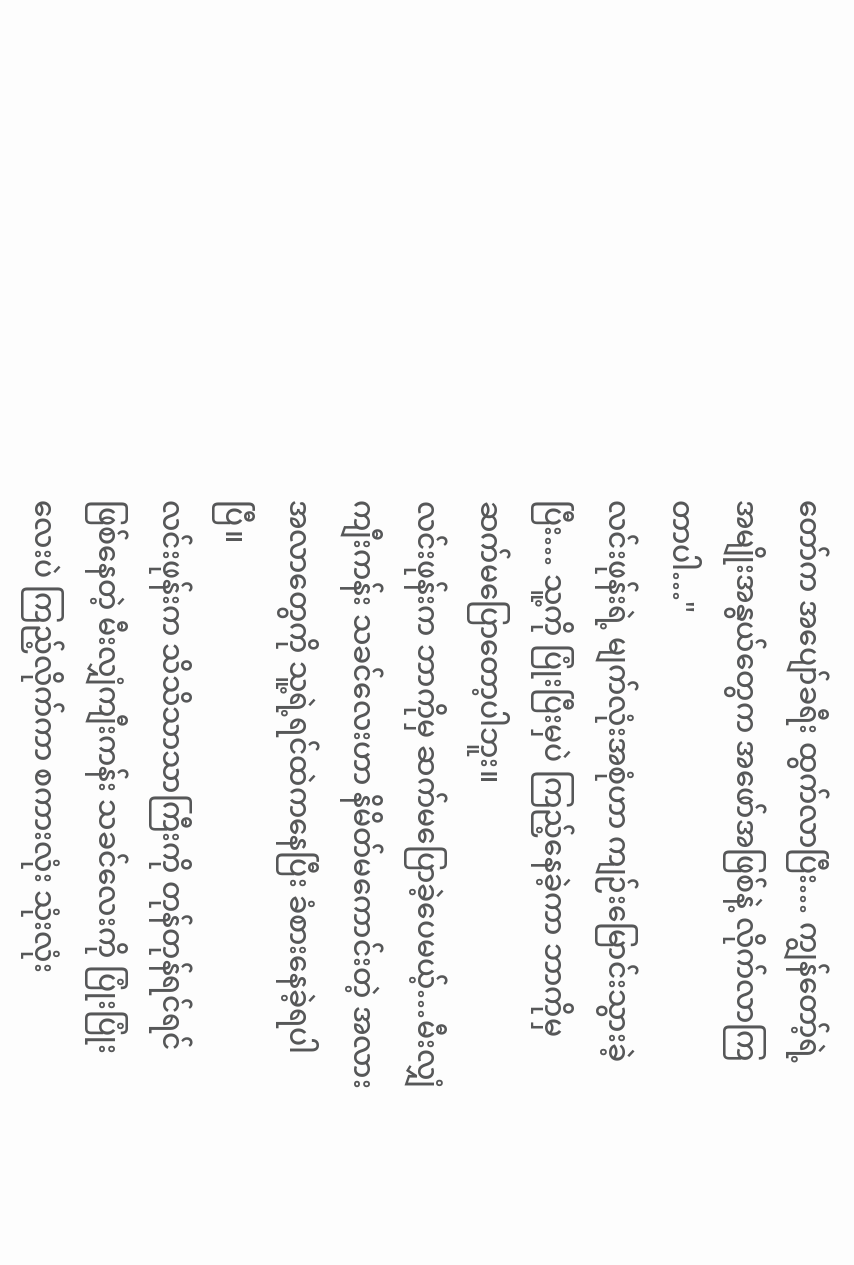တော်က အပျော်ခရီး ထွက်လာပြီး… ကျွန်တော့်ရဲ့ အမျိုးအနွယ်တွေက အဖော်အဖြစ်နဲ့ လိုက်လာကြတာပါ…"
လင်းဖုန်းရဲ့ မျက်လုံးအစုံဟာ ကျဉ်းမြောင်းသွားခဲ့ပြီး… သူ့ကို ပြုံးပြီးမှပဲ ကြည့်နေခဲ့ကာ ဘာကိုမှ ဆက်မပြောတော့ပါဘူး။
လင်းဖုန်းက ဘာကိုမှ ဆက်မပြောခဲ့ပေမယ့်…မီးလျှံကျီးကန်း သခင်လေးဟာ နိမိတ်မကောင်းတဲ့ အလားအလာတွေကို သူ့ရဲ့ရင်ထဲကနေပြီး ခံစားနေခဲ့ရပါပြီ။
လင်းဖုန်းက သိသိသာသာကြီးကို တုန်တုန်ရင်ရင် ဖြစ်နေတဲ့ မီးလျှံကျီးကန်း သခင်လေးကို ပြုံးပြုံးလေးပဲ ကြည့်လိုက်ကာ စကားလုံး သုံးလုံး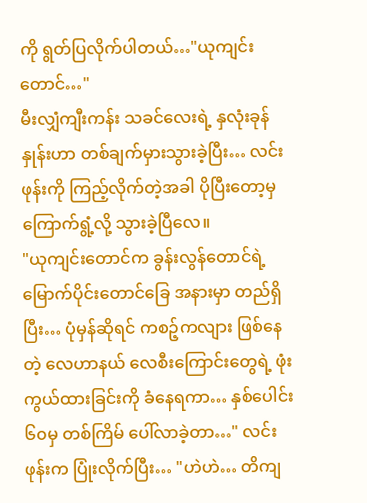ကို ရွတ်ပြလိုက်ပါတယ်…"ယုကျင်းတောင်…"
မီးလျှံကျီးကန်း သခင်လေးရဲ့ နှလုံးခုန်နှုန်းဟာ တစ်ချက်မှားသွားခဲ့ပြီး… လင်းဖုန်းကို ကြည့်လိုက်တဲ့အခါ ပိုပြီးတော့မှ ကြောက်ရွံ့လို့ သွားခဲ့ပြီလေ။
"ယုကျင်းတောင်က ခွန်းလွန်တောင်ရဲ့ မြောက်ပိုင်းတောင်ခြေ အနားမှာ တည်ရှိပြီး… ပုံမှန်ဆိုရင် ကစဉ့်ကလျား ဖြစ်နေတဲ့ လေဟာနယ် လေစီးကြောင်းတွေရဲ့ ဖုံးကွယ်ထားခြင်းကို ခံနေရကာ… နှစ်ပေါင်း ၆၀မှ တစ်ကြိမ် ပေါ်လာခဲ့တာ…" လင်းဖုန်းက ပြုံးလိုက်ပြီး… "ဟဲဟဲ… တိကျ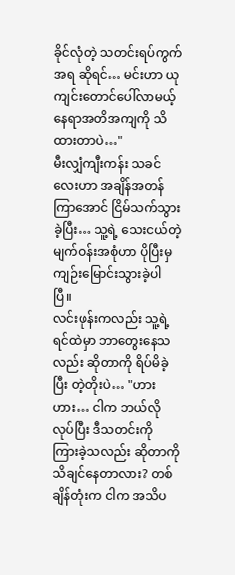ခိုင်လုံတဲ့ သတင်းရပ်ကွက်အရ ဆိုရင်… မင်းဟာ ယုကျင်းတောင်ပေါ်လာမယ့် နေရာအတိအကျကို သိထားတာပဲ…"
မီးလျှံကျီးကန်း သခင်လေးဟာ အချိန်အတန်ကြာအောင် ငြိမ်သက်သွားခဲ့ပြီး… သူ့ရဲ့ သေးငယ်တဲ့ မျက်ဝန်းအစုံဟာ ပိုပြီးမှ ကျဉ်းမြောင်းသွားခဲ့ပါပြီ။
လင်းဖုန်းကလည်း သူ့ရဲ့ရင်ထဲမှာ ဘာတွေးနေသလည်း ဆိုတာကို ရိပ်မိခဲ့ပြီး တဲ့တိုးပဲ… "ဟားဟား… ငါက ဘယ်လိုလုပ်ပြီး ဒီသတင်းကို ကြားခဲ့သလည်း ဆိုတာကို သိချင်နေတာလား? တစ်ချိန်တုံးက ငါက အသိပ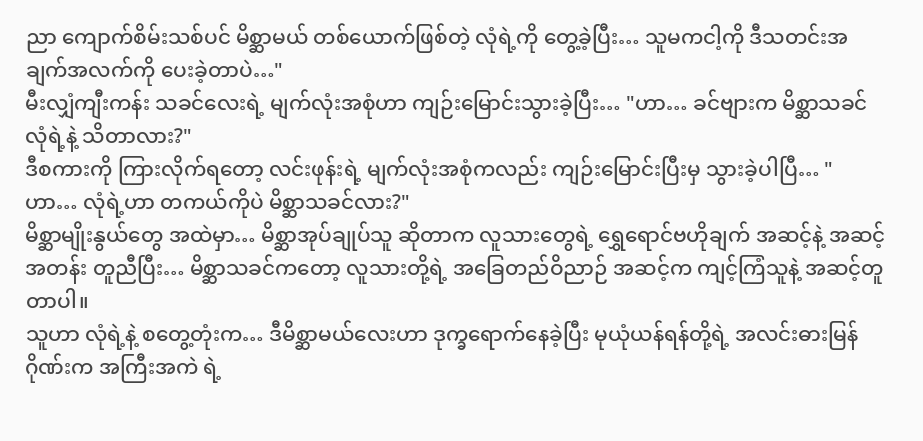ညာ ကျောက်စိမ်းသစ်ပင် မိစ္ဆာမယ် တစ်ယောက်ဖြစ်တဲ့ လုံရဲ့ကို တွေ့ခဲ့ပြီး… သူမကငါ့ကို ဒီသတင်းအချက်အလက်ကို ပေးခဲ့တာပဲ…"
မီးလျှံကျီးကန်း သခင်လေးရဲ့ မျက်လုံးအစုံဟာ ကျဉ်းမြောင်းသွားခဲ့ပြီး… "ဟာ… ခင်ဗျားက မိစ္ဆာသခင် လုံရဲ့နဲ့ သိတာလား?"
ဒီစကားကို ကြားလိုက်ရတော့ လင်းဖုန်းရဲ့ မျက်လုံးအစုံကလည်း ကျဉ်းမြောင်းပြီးမှ သွားခဲ့ပါပြီ… "ဟာ… လုံရဲ့ဟာ တကယ်ကိုပဲ မိစ္ဆာသခင်လား?"
မိစ္ဆာမျိုးနွယ်တွေ အထဲမှာ… မိစ္ဆာအုပ်ချုပ်သူ ဆိုတာက လူသားတွေရဲ့ ရွှေရောင်ဗဟိုချက် အဆင့်နဲ့ အဆင့်အတန်း တူညီပြီး… မိစ္ဆာသခင်ကတော့ လူသားတို့ရဲ့ အခြေတည်ဝိညာဉ် အဆင့်က ကျင့်ကြံသူနဲ့ အဆင့်တူတာပါ။
သူဟာ လုံရဲ့နဲ့ စတွေ့တုံးက… ဒီမိစ္ဆာမယ်လေးဟာ ဒုက္ခရောက်နေခဲ့ပြီး မုယုံယန်ရန်တို့ရဲ့ အလင်းဓားမြန်ဂိုဏ်းက အကြီးအကဲ ရဲ့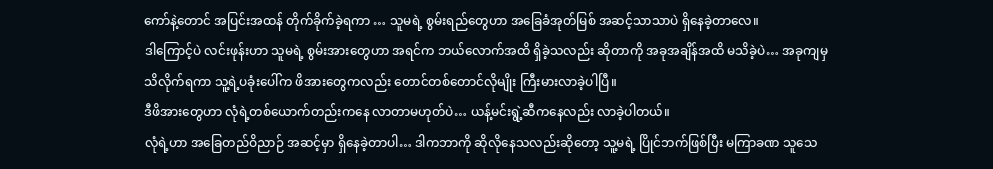ကော်နဲ့တောင် အပြင်းအထန် တိုက်ခိုက်ခဲ့ရကာ … သူမရဲ့ စွမ်းရည်တွေဟာ အခြေခံအုတ်မြစ် အဆင့်သာသာပဲ ရှိနေခဲ့တာလေ။
ဒါကြောင့်ပဲ လင်းဖုန်းဟာ သူမရဲ့ စွမ်းအားတွေဟာ အရင်က ဘယ်လောက်အထိ ရှိခဲ့သလည်း ဆိုတာကို အခုအချိန်အထိ မသိခဲ့ပဲ… အခုကျမှ သိလိုက်ရကာ သူ့ရဲ့ပခုံးပေါ်က ဖိအားတွေကလည်း တောင်တစ်တောင်လိုမျိုး ကြီးမားလာခဲ့ပါပြီ။
ဒီဖိအားတွေဟာ လုံရဲ့တစ်ယောက်တည်းကနေ လာတာမဟုတ်ပဲ… ယန့်မင်းရွဲ့ဆီကနေလည်း လာခဲ့ပါတယ်။
လုံရဲ့ဟာ အခြေတည်ဝိညာဉ် အဆင့်မှာ ရှိနေခဲ့တာပါ… ဒါကဘာကို ဆိုလိုနေသလည်းဆိုတော့ သူ့မရဲ့ ပြိုင်ဘက်ဖြစ်ပြီး မကြာခဏ သူသေ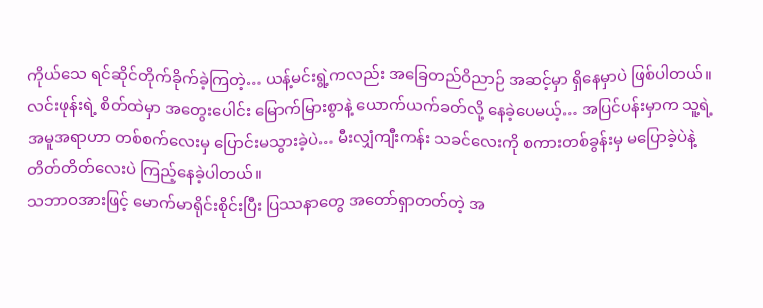ကိုယ်သေ ရင်ဆိုင်တိုက်ခိုက်ခဲ့ကြတဲ့… ယန့်မင်းရွဲ့ကလည်း အခြေတည်ဝိညာဉ် အဆင့်မှာ ရှိနေမှာပဲ ဖြစ်ပါတယ်။
လင်းဖုန်းရဲ့ စိတ်ထဲမှာ အတွေးပေါင်း မြောက်မြားစွာနဲ့ ယောက်ယက်ခတ်လို့ နေခဲ့ပေမယ့်… အပြင်ပန်းမှာက သူ့ရဲ့ အမူအရာဟာ တစ်စက်လေးမှ ပြောင်းမသွားခဲ့ပဲ… မီးလျှံကျီးကန်း သခင်လေးကို စကားတစ်ခွန်းမှ မပြောခဲ့ပဲနဲ့ တိတ်တိတ်လေးပဲ ကြည့်နေခဲ့ပါတယ်။
သဘာဝအားဖြင့် မောက်မာရိုင်းစိုင်းပြီး ပြဿနာတွေ အတော်ရှာတတ်တဲ့ အ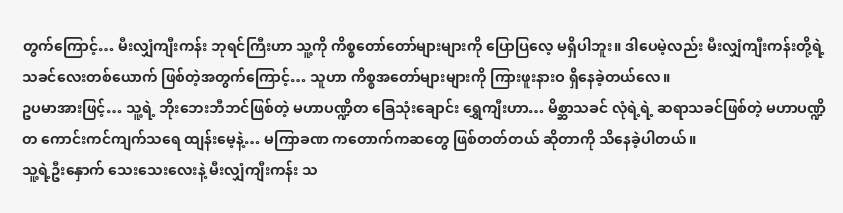တွက်ကြောင့်… မီးလျှံကျီးကန်း ဘုရင်ကြီးဟာ သူ့ကို ကိစ္စတော်တော်များများကို ပြောပြလေ့ မရှိပါဘူး။ ဒါပေမဲ့လည်း မီးလျှံကျီးကန်းတို့ရဲ့ သခင်လေးတစ်ယောက် ဖြစ်တဲ့အတွက်ကြောင့်… သူဟာ ကိစ္စအတော်များများကို ကြားဖူးနားဝ ရှိနေခဲ့တယ်လေ။
ဥပမာအားဖြင့်… သူ့ရဲ့ ဘိုးဘေးဘီဘင်ဖြစ်တဲ့ မဟာပဏ္ဍိတ ခြေသုံးချောင်း ရွှေကျီးဟာ… မိစ္ဆာသခင် လုံရဲ့ရဲ့ ဆရာသခင်ဖြစ်တဲ့ မဟာပဏ္ဍိတ ကောင်းကင်ကျက်သရေ ထျန်းမေ့နဲ့… မကြာခဏ ကတောက်ကဆတွေ ဖြစ်တတ်တယ် ဆိုတာကို သိနေခဲ့ပါတယ်။
သူ့ရဲ့ဦးနှောက် သေးသေးလေးနဲ့ မီးလျှံကျီးကန်း သ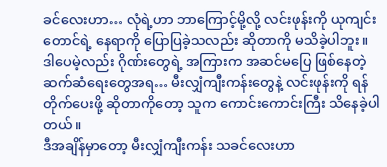ခင်လေးဟာ… လုံရဲ့ဟာ ဘာကြောင့်မို့လို့ လင်းဖုန်းကို ယုကျင်းတောင်ရဲ့ နေရာကို ပြောပြခဲ့သလည်း ဆိုတာကို မသိခဲ့ပါဘူး။
ဒါပေမဲ့လည်း ဂိုဏ်းတွေရဲ့ အကြားက အဆင်မပြေ ဖြစ်နေတဲ့ ဆက်ဆံရေးတွေအရ… မီးလျှံကျီးကန်းတွေနဲ့ လင်းဖုန်းကို ရန်တိုက်ပေးဖို့ ဆိုတာကိုတော့ သူက ကောင်းကောင်းကြီး သိနေခဲ့ပါတယ်။
ဒီအချိန်မှာတော့ မီးလျှံကျီးကန်း သခင်လေးဟာ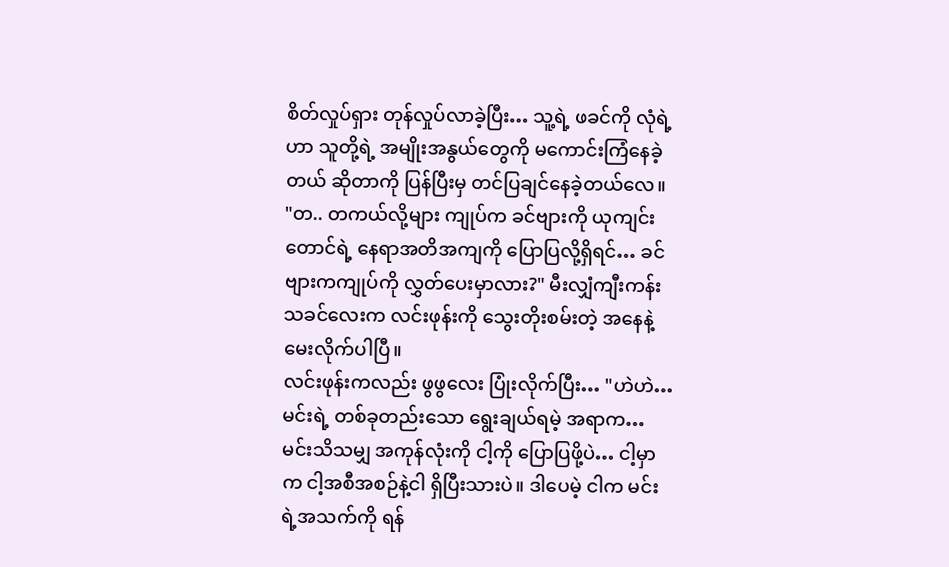စိတ်လှုပ်ရှား တုန်လှုပ်လာခဲ့ပြီး… သူ့ရဲ့ ဖခင်ကို လုံရဲ့ဟာ သူတို့ရဲ့ အမျိုးအနွယ်တွေကို မကောင်းကြံနေခဲ့တယ် ဆိုတာကို ပြန်ပြီးမှ တင်ပြချင်နေခဲ့တယ်လေ။
"တ.. တကယ်လို့များ ကျုပ်က ခင်ဗျားကို ယုကျင်းတောင်ရဲ့ နေရာအတိအကျကို ပြောပြလို့ရှိရင်… ခင်ဗျားကကျုပ်ကို လွှတ်ပေးမှာလား?" မီးလျှံကျီးကန်း သခင်လေးက လင်းဖုန်းကို သွေးတိုးစမ်းတဲ့ အနေနဲ့ မေးလိုက်ပါပြီ။
လင်းဖုန်းကလည်း ဖွဖွလေး ပြုံးလိုက်ပြီး… "ဟဲဟဲ… မင်းရဲ့ တစ်ခုတည်းသော ရွေးချယ်ရမဲ့ အရာက… မင်းသိသမျှ အကုန်လုံးကို ငါ့ကို ပြောပြဖို့ပဲ… ငါ့မှာက ငါ့အစီအစဉ်နဲ့ငါ ရှိပြီးသားပဲ။ ဒါပေမဲ့ ငါက မင်းရဲ့အသက်ကို ရန်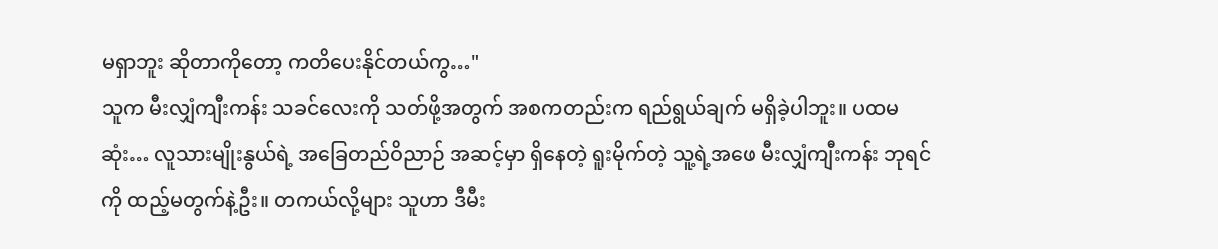မရှာဘူး ဆိုတာကိုတော့ ကတိပေးနိုင်တယ်ကွ…"
သူက မီးလျှံကျီးကန်း သခင်လေးကို သတ်ဖို့အတွက် အစကတည်းက ရည်ရွယ်ချက် မရှိခဲ့ပါဘူး။ ပထမဆုံး… လူသားမျိုးနွယ်ရဲ့ အခြေတည်ဝိညာဉ် အဆင့်မှာ ရှိနေတဲ့ ရူးမိုက်တဲ့ သူ့ရဲ့အဖေ မီးလျှံကျီးကန်း ဘုရင်ကို ထည့်မတွက်နဲ့ဦး။ တကယ်လို့များ သူဟာ ဒီမီး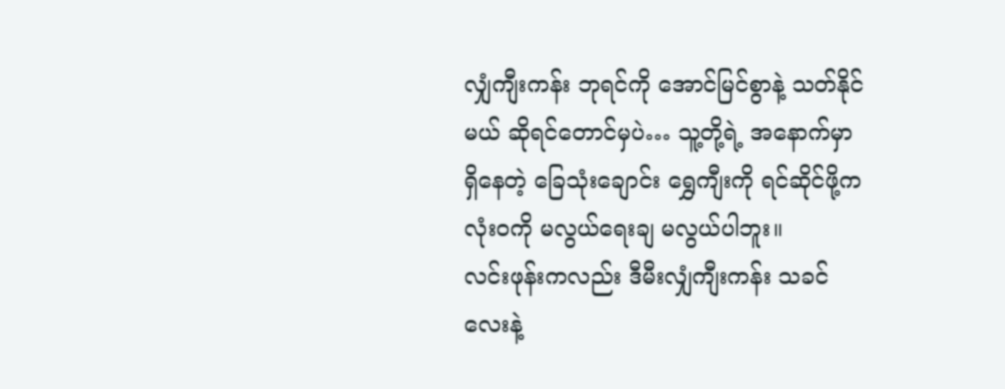လျှံကျီးကန်း ဘုရင်ကို အောင်မြင်စွာနဲ့ သတ်နိုင်မယ် ဆိုရင်တောင်မှပဲ… သူ့တို့ရဲ့ အနောက်မှာ ရှိနေတဲ့ ခြေသုံးချောင်း ရွှေကျီးကို ရင်ဆိုင်ဖို့က လုံးဝကို မလွယ်ရေးချ မလွယ်ပါဘူး။
လင်းဖုန်းကလည်း ဒီမီးလျှံကျီးကန်း သခင်လေးနဲ့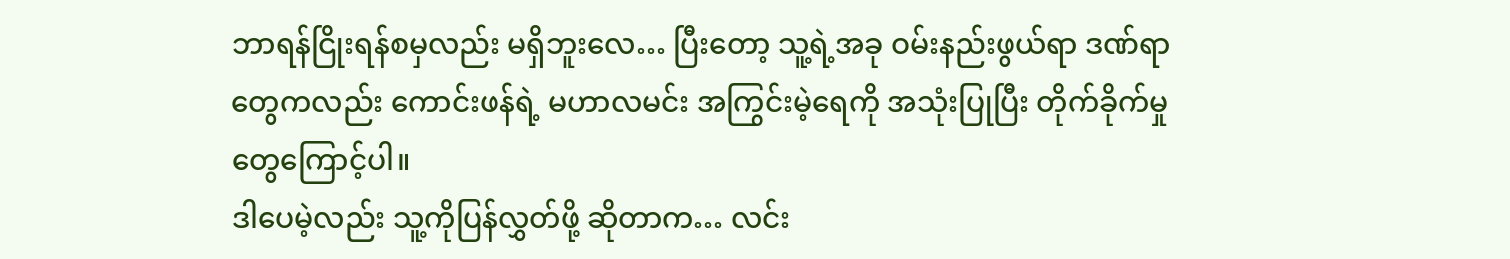ဘာရန်ငြိုးရန်စမှလည်း မရှိဘူးလေ… ပြီးတော့ သူ့ရဲ့အခု ဝမ်းနည်းဖွယ်ရာ ဒဏ်ရာတွေကလည်း ကောင်းဖန်ရဲ့ မဟာလမင်း အကြွင်းမဲ့ရေကို အသုံးပြုပြီး တိုက်ခိုက်မှုတွေကြောင့်ပါ။
ဒါပေမဲ့လည်း သူ့ကိုပြန်လွှတ်ဖို့ ဆိုတာက… လင်း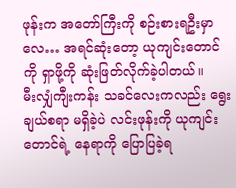ဖုန်းက အတော်ကြီးကို စဉ်းစားရဦးမှာလေ… အရင်ဆုံးတော့ ယုကျင်းတောင်ကို ရှာဖို့ကို ဆုံးဖြတ်လိုက်ခဲ့ပါတယ်။
မီးလျှံကျီးကန်း သခင်လေးကလည်း ရွေးချယ်စရာ မရှိခဲ့ပဲ လင်းဖုန်းကို ယုကျင်းတောင်ရဲ့ နေရာကို ပြောပြခဲ့ရ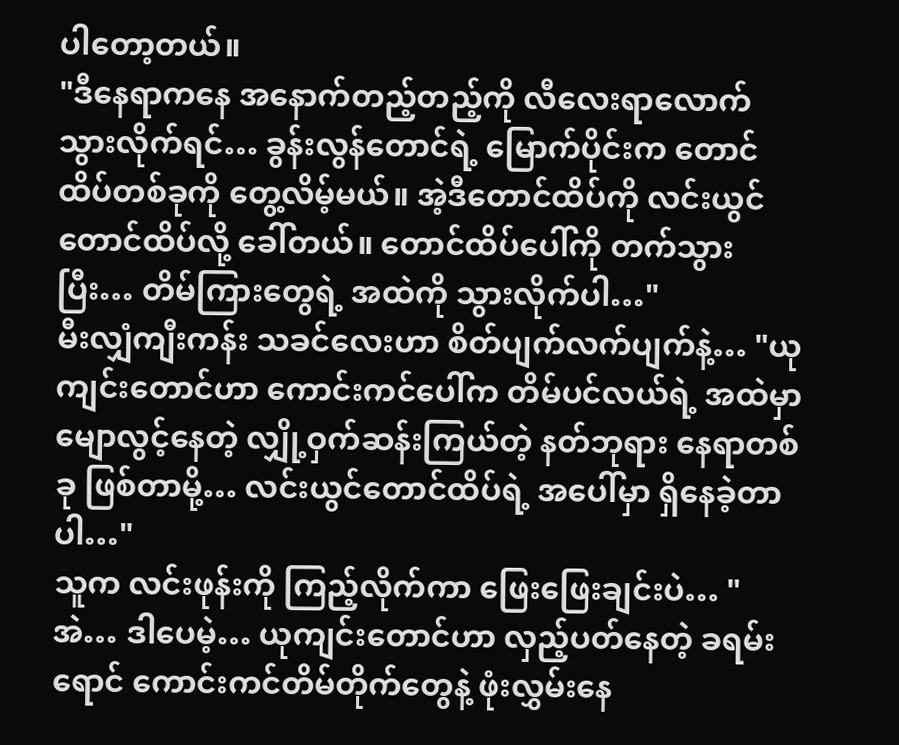ပါတော့တယ်။
"ဒီနေရာကနေ အနောက်တည့်တည့်ကို လီလေးရာလောက် သွားလိုက်ရင်… ခွန်းလွန်တောင်ရဲ့ မြောက်ပိုင်းက တောင်ထိပ်တစ်ခုကို တွေ့လိမ့်မယ်။ အဲ့ဒီတောင်ထိပ်ကို လင်းယွင်တောင်ထိပ်လို့ ခေါ်တယ်။ တောင်ထိပ်ပေါ်ကို တက်သွားပြီး… တိမ်ကြားတွေရဲ့ အထဲကို သွားလိုက်ပါ…"
မီးလျှံကျီးကန်း သခင်လေးဟာ စိတ်ပျက်လက်ပျက်နဲ့… "ယုကျင်းတောင်ဟာ ကောင်းကင်ပေါ်က တိမ်ပင်လယ်ရဲ့ အထဲမှာ မျောလွင့်နေတဲ့ လျှို့ဝှက်ဆန်းကြယ်တဲ့ နတ်ဘုရား နေရာတစ်ခု ဖြစ်တာမို့… လင်းယွင်တောင်ထိပ်ရဲ့ အပေါ်မှာ ရှိနေခဲ့တာပါ…"
သူက လင်းဖုန်းကို ကြည့်လိုက်ကာ ဖြေးဖြေးချင်းပဲ… "အဲ… ဒါပေမဲ့… ယုကျင်းတောင်ဟာ လှည့်ပတ်နေတဲ့ ခရမ်းရောင် ကောင်းကင်တိမ်တိုက်တွေနဲ့ ဖုံးလွှမ်းနေ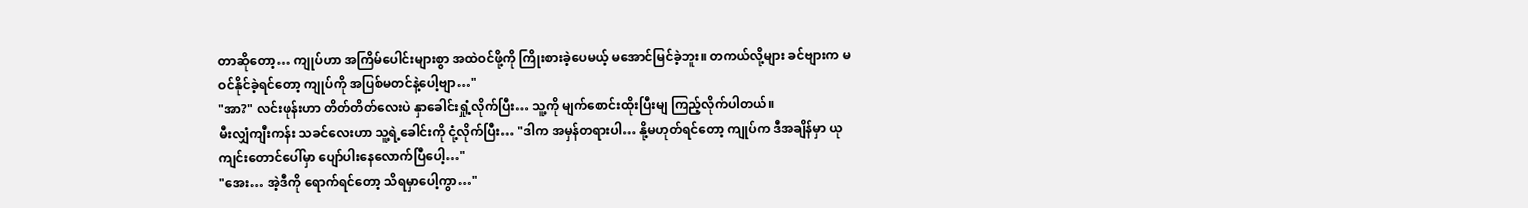တာဆိုတော့… ကျုပ်ဟာ အကြိမ်ပေါင်းများစွာ အထဲဝင်ဖို့ကို ကြိုးစားခဲ့ပေမယ့် မအောင်မြင်ခဲ့ဘူး။ တကယ်လို့များ ခင်ဗျားက မဝင်နိုင်ခဲ့ရင်တော့ ကျုပ်ကို အပြစ်မတင်နဲ့ပေါ့ဗျာ…"
"အာ?" လင်းဖုန်းဟာ တိတ်တိတ်လေးပဲ နှာခေါင်းရှုံ့လိုက်ပြီး… သူ့ကို မျက်စောင်းထိုးပြီးမျ ကြည့်လိုက်ပါတယ်။
မီးလျှံကျီးကန်း သခင်လေးဟာ သူ့ရဲ့ခေါင်းကို ငုံ့လိုက်ပြီး… "ဒါက အမှန်တရားပါ… နို့မဟုတ်ရင်တော့ ကျုပ်က ဒီအချိန်မှာ ယုကျင်းတောင်ပေါ်မှာ ပျော်ပါးနေလောက်ပြီပေါ့…"
"အေး… အဲ့ဒီကို ရောက်ရင်တော့ သိရမှာပေါ့ကွာ…"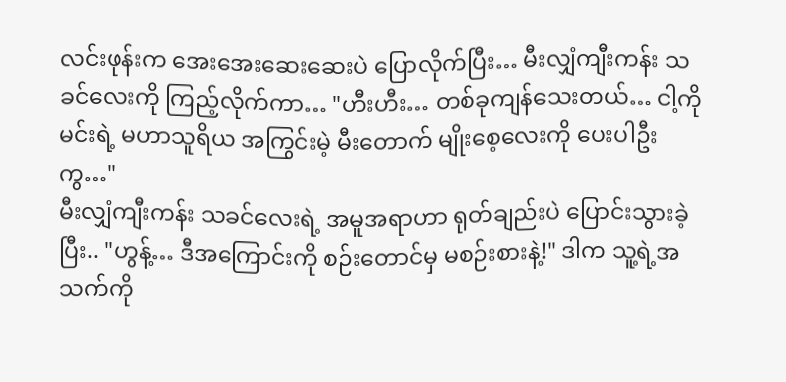လင်းဖုန်းက အေးအေးဆေးဆေးပဲ ပြောလိုက်ပြီး… မီးလျှံကျီးကန်း သခင်လေးကို ကြည့်လိုက်ကာ… "ဟီးဟီး… တစ်ခုကျန်သေးတယ်… ငါ့ကို မင်းရဲ့ မဟာသူရိယ အကြွင်းမဲ့ မီးတောက် မျိုးစေ့လေးကို ပေးပါဦးကွ…"
မီးလျှံကျီးကန်း သခင်လေးရဲ့ အမူအရာဟာ ရုတ်ချည်းပဲ ပြောင်းသွားခဲ့ပြီး.. "ဟွန့်… ဒီအကြောင်းကို စဉ်းတောင်မှ မစဉ်းစားနဲ့!" ဒါက သူ့ရဲ့အသက်ကို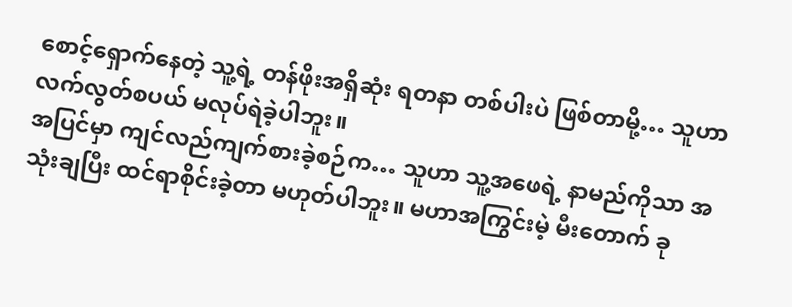စောင့်ရှောက်နေတဲ့ သူ့ရဲ့ တန်ဖိုးအရှိဆုံး ရတနာ တစ်ပါးပဲ ဖြစ်တာမို့… သူဟာ လက်လွတ်စပယ် မလုပ်ရဲခဲ့ပါဘူး။
အပြင်မှာ ကျင်လည်ကျက်စားခဲ့စဉ်က… သူဟာ သူ့အဖေရဲ့ နာမည်ကိုသာ အသုံးချပြီး ထင်ရာစိုင်းခဲ့တာ မဟုတ်ပါဘူး။ မဟာအကြွင်းမဲ့ မီးတောက် ခု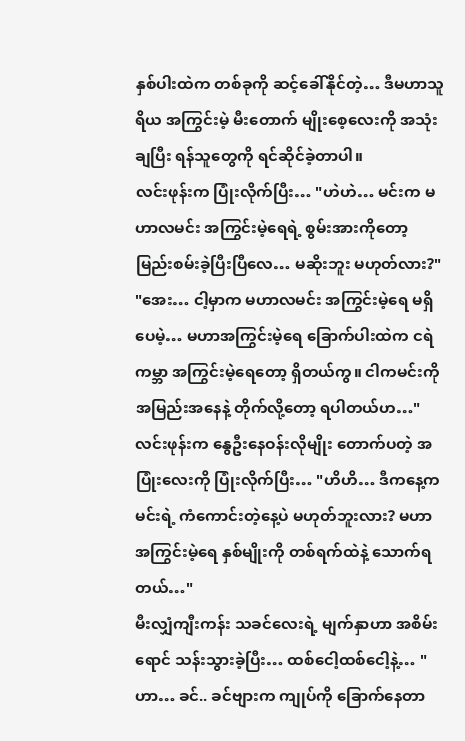နှစ်ပါးထဲက တစ်ခုကို ဆင့်ခေါ်နိုင်တဲ့… ဒီမဟာသူရိယ အကြွင်းမဲ့ မီးတောက် မျိုးစေ့လေးကို အသုံးချပြီး ရန်သူတွေကို ရင်ဆိုင်ခဲ့တာပါ။
လင်းဖုန်းက ပြုံးလိုက်ပြီး… "ဟဲဟဲ… မင်းက မဟာလမင်း အကြွင်းမဲ့ရေရဲ့ စွမ်းအားကိုတော့ မြည်းစမ်းခဲ့ပြီးပြီလေ… မဆိုးဘူး မဟုတ်လား?"
"အေး… ငါ့မှာက မဟာလမင်း အကြွင်းမဲ့ရေ မရှိပေမဲ့… မဟာအကြွင်းမဲ့ရေ ခြောက်ပါးထဲက ငရဲကမ္ဘာ အကြွင်းမဲ့ရေတော့ ရှိတယ်ကွ။ ငါကမင်းကို အမြည်းအနေနဲ့ တိုက်လို့တော့ ရပါတယ်ဟ…" လင်းဖုန်းက နွေဦးနေဝန်းလိုမျိုး တောက်ပတဲ့ အပြုံးလေးကို ပြုံးလိုက်ပြီး… "ဟိဟိ… ဒီကနေ့က မင်းရဲ့ ကံကောင်းတဲ့နေ့ပဲ မဟုတ်ဘူးလား? မဟာအကြွင်းမဲ့ရေ နှစ်မျိုးကို တစ်ရက်ထဲနဲ့ သောက်ရတယ်…"
မီးလျှံကျီးကန်း သခင်လေးရဲ့ မျက်နှာဟာ အစိမ်းရောင် သန်းသွားခဲ့ပြီး… ထစ်ငေါ့ထစ်ငေါ့နဲ့… "ဟာ… ခင်.. ခင်ဗျားက ကျုပ်ကို ခြောက်နေတာ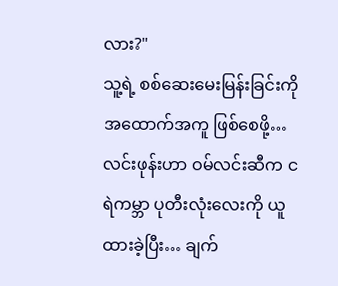လား?"
သူ့ရဲ့ စစ်ဆေးမေးမြန်းခြင်းကို အထောက်အကူ ဖြစ်စေဖို့… လင်းဖုန်းဟာ ဝမ်လင်းဆီက ငရဲကမ္ဘာ ပုတီးလုံးလေးကို ယူထားခဲ့ပြီး… ချက်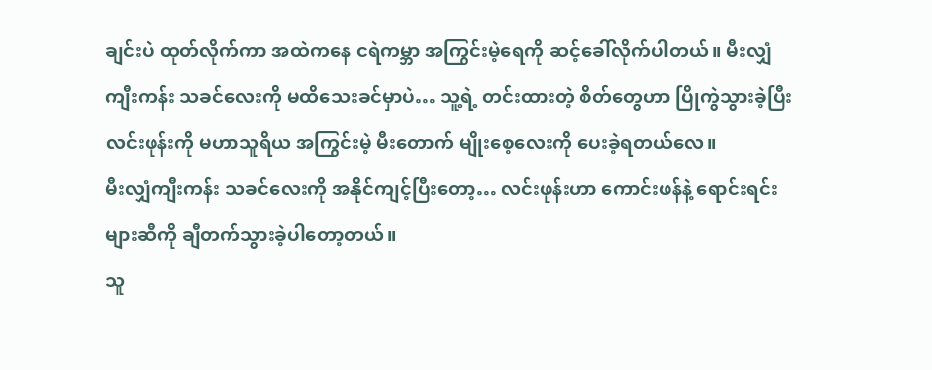ချင်းပဲ ထုတ်လိုက်ကာ အထဲကနေ ငရဲကမ္ဘာ အကြွင်းမဲ့ရေကို ဆင့်ခေါ်လိုက်ပါတယ်။ မီးလျှံကျီးကန်း သခင်လေးကို မထိသေးခင်မှာပဲ… သူ့ရဲ့ တင်းထားတဲ့ စိတ်တွေဟာ ပြိုကွဲသွားခဲ့ပြီး လင်းဖုန်းကို မဟာသူရိယ အကြွင်းမဲ့ မီးတောက် မျိုးစေ့လေးကို ပေးခဲ့ရတယ်လေ။
မီးလျှံကျီးကန်း သခင်လေးကို အနိုင်ကျင့်ပြီးတော့… လင်းဖုန်းဟာ ကောင်းဖန်နဲ့ ရောင်းရင်းများဆီကို ချီတက်သွားခဲ့ပါတော့တယ်။
သူ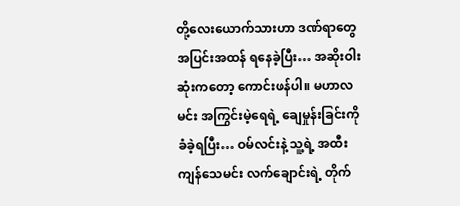တို့လေးယောက်သားဟာ ဒဏ်ရာတွေ အပြင်းအထန် ရနေခဲ့ပြီး… အဆိုးဝါးဆုံးကတော့ ကောင်းဖန်ပါ။ မဟာလမင်း အကြွင်းမဲ့ရေရဲ့ ချေမှုန်းခြင်းကို ခံခဲ့ရပြီး… ဝမ်လင်းနဲ့ သူ့ရဲ့ အထီးကျန်သေမင်း လက်ချောင်းရဲ့ တိုက်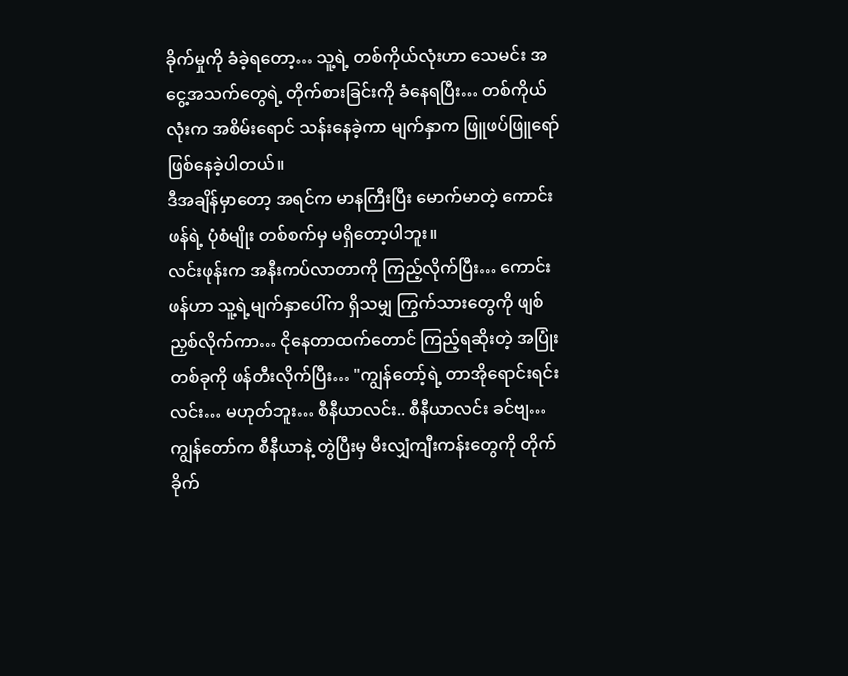ခိုက်မှုကို ခံခဲ့ရတော့… သူ့ရဲ့ တစ်ကိုယ်လုံးဟာ သေမင်း အငွေ့အသက်တွေရဲ့ တိုက်စားခြင်းကို ခံနေရပြီး… တစ်ကိုယ်လုံးက အစိမ်းရောင် သန်းနေခဲ့ကာ မျက်နှာက ဖြူဖပ်ဖြူရော် ဖြစ်နေခဲ့ပါတယ်။
ဒီအချိန်မှာတော့ အရင်က မာနကြီးပြီး မောက်မာတဲ့ ကောင်းဖန်ရဲ့ ပုံစံမျိုး တစ်စက်မှ မရှိတော့ပါဘူး။
လင်းဖုန်းက အနီးကပ်လာတာကို ကြည့်လိုက်ပြီး… ကောင်းဖန်ဟာ သူ့ရဲ့မျက်နှာပေါ်က ရှိသမျှ ကြွက်သားတွေကို ဖျစ်ညှစ်လိုက်ကာ… ငိုနေတာထက်တောင် ကြည့်ရဆိုးတဲ့ အပြုံးတစ်ခုကို ဖန်တီးလိုက်ပြီး… "ကျွန်တော့်ရဲ့ တာအိုရောင်းရင်းလင်း… မဟုတ်ဘူး… စီနီယာလင်း.. စီနီယာလင်း ခင်ဗျ… ကျွန်တော်က စီနီယာနဲ့ တွဲပြီးမှ မီးလျှံကျီးကန်းတွေကို တိုက်ခိုက်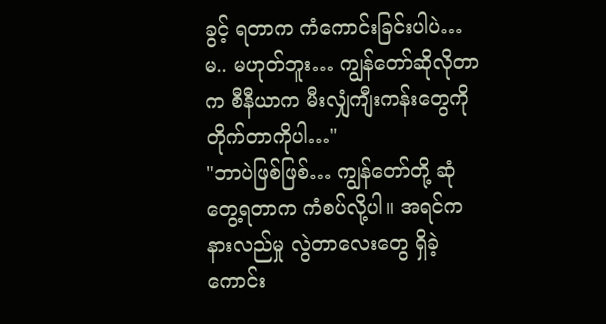ခွင့် ရတာက ကံကောင်းခြင်းပါပဲ… မ.. မဟုတ်ဘူး… ကျွန်တော်ဆိုလိုတာက စီနီယာက မီးလျှံကျီးကန်းတွေကို တိုက်တာကိုပါ…"
"ဘာပဲဖြစ်ဖြစ်… ကျွန်တော်တို့ ဆုံတွေ့ရတာက ကံစပ်လို့ပါ။ အရင်က နားလည်မှု လွဲတာလေးတွေ ရှိခဲ့ကောင်း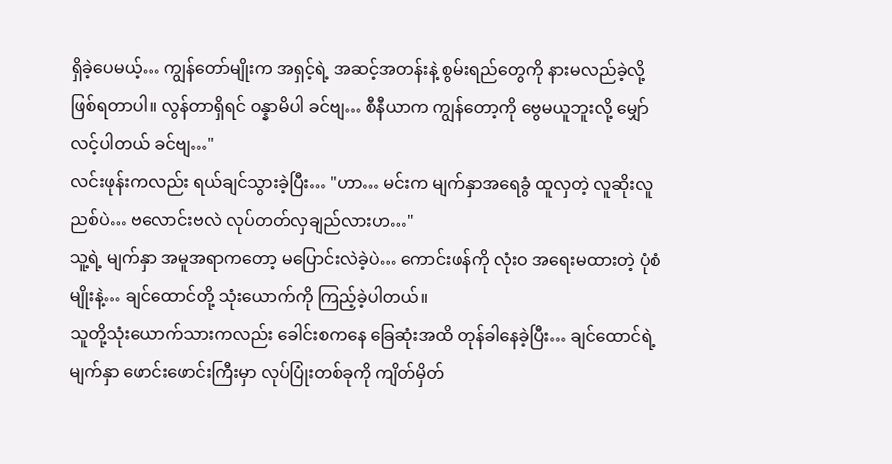ရှိခဲ့ပေမယ့်… ကျွန်တော်မျိုးက အရှင့်ရဲ့ အဆင့်အတန်းနဲ့ စွမ်းရည်တွေကို နားမလည်ခဲ့လို့ ဖြစ်ရတာပါ။ လွန်တာရှိရင် ဝန္နာမိပါ ခင်ဗျ… စီနီယာက ကျွန်တော့ကို ဗွေမယူဘူးလို့ မျှော်လင့်ပါတယ် ခင်ဗျ…"
လင်းဖုန်းကလည်း ရယ်ချင်သွားခဲ့ပြီး… "ဟာ… မင်းက မျက်နှာအရေခွံ ထူလှတဲ့ လူဆိုးလူညစ်ပဲ… ဗလောင်းဗလဲ လုပ်တတ်လှချည်လားဟ…"
သူ့ရဲ့ မျက်နှာ အမူအရာကတော့ မပြောင်းလဲခဲ့ပဲ… ကောင်းဖန်ကို လုံးဝ အရေးမထားတဲ့ ပုံစံမျိုးနဲ့… ချင်ထောင်တို့ သုံးယောက်ကို ကြည့်ခဲ့ပါတယ်။
သူတို့သုံးယောက်သားကလည်း ခေါင်းစကနေ ခြေဆုံးအထိ တုန်ခါနေခဲ့ပြီး… ချင်ထောင်ရဲ့ မျက်နှာ ဖောင်းဖောင်းကြီးမှာ လုပ်ပြုံးတစ်ခုကို ကျိတ်မှိတ်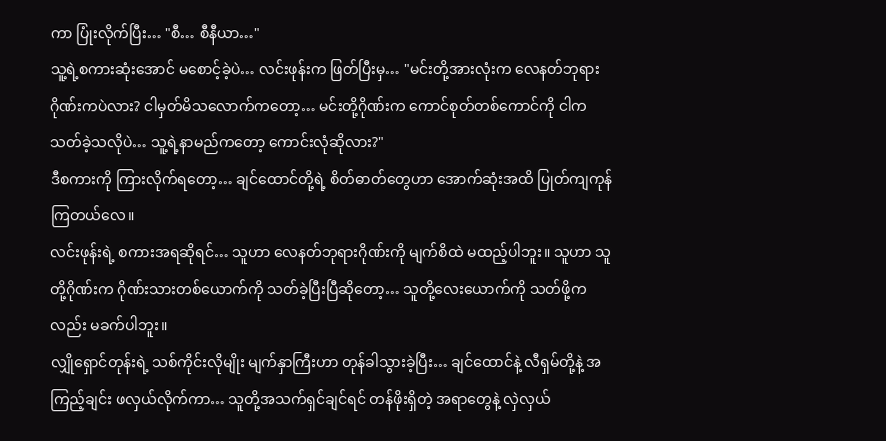ကာ ပြုံးလိုက်ပြီး… "စီ… စီနီယာ…"
သူ့ရဲ့စကားဆုံးအောင် မစောင့်ခဲ့ပဲ… လင်းဖုန်းက ဖြတ်ပြီးမှ… "မင်းတို့အားလုံးက လေနတ်ဘုရား ဂိုဏ်းကပဲလား? ငါမှတ်မိသလောက်ကတော့… မင်းတို့ဂိုဏ်းက ကောင်စုတ်တစ်ကောင်ကို ငါက သတ်ခဲ့သလိုပဲ… သူ့ရဲ့နာမည်ကတော့ ကောင်းလုံဆိုလား?"
ဒီစကားကို ကြားလိုက်ရတော့… ချင်ထောင်တို့ရဲ့ စိတ်ဓာတ်တွေဟာ အောက်ဆုံးအထိ ပြုတ်ကျကုန်ကြတယ်လေ။
လင်းဖုန်းရဲ့ စကားအရဆိုရင်… သူဟာ လေနတ်ဘုရားဂိုဏ်းကို မျက်စိထဲ မထည့်ပါဘူး။ သူဟာ သူတို့ဂိုဏ်းက ဂိုဏ်းသားတစ်ယောက်ကို သတ်ခဲ့ပြီးပြီဆိုတော့… သူတို့လေးယောက်ကို သတ်ဖို့ကလည်း မခက်ပါဘူး။
လျှိုရှောင်တုန်းရဲ့ သစ်ကိုင်းလိုမျိုး မျက်နှာကြီးဟာ တုန်ခါသွားခဲ့ပြီး… ချင်ထောင်နဲ့ လီရှမ်တို့နဲ့ အကြည့်ချင်း ဖလှယ်လိုက်ကာ… သူတို့အသက်ရှင်ချင်ရင် တန်ဖိုးရှိတဲ့ အရာတွေနဲ့ လှဲလှယ်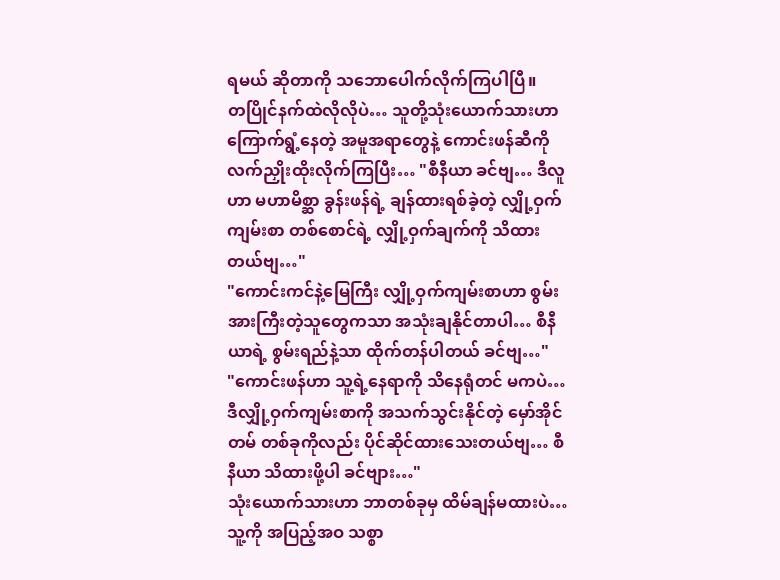ရမယ် ဆိုတာကို သဘောပေါက်လိုက်ကြပါပြီ။
တပြိုင်နက်ထဲလိုလိုပဲ… သူတို့သုံးယောက်သားဟာ ကြောက်ရွံ့နေတဲ့ အမူအရာတွေနဲ့ ကောင်းဖန်ဆီကို လက်ညှိုးထိုးလိုက်ကြပြီး… "စီနီယာ ခင်ဗျ… ဒီလူဟာ မဟာမိစ္ဆာ ခွန်းဖန်ရဲ့ ချန်ထားရစ်ခဲ့တဲ့ လျှို့ဝှက်ကျမ်းစာ တစ်စောင်ရဲ့ လျှို့ဝှက်ချက်ကို သိထားတယ်ဗျ…"
"ကောင်းကင်နဲ့မြေကြီး လျှို့ဝှက်ကျမ်းစာဟာ စွမ်းအားကြီးတဲ့သူတွေကသာ အသုံးချနိုင်တာပါ… စီနီယာရဲ့ စွမ်းရည်နဲ့သာ ထိုက်တန်ပါတယ် ခင်ဗျ…"
"ကောင်းဖန်ဟာ သူ့ရဲ့နေရာကို သိနေရုံတင် မကပဲ… ဒီလျှို့ဝှက်ကျမ်းစာကို အသက်သွင်းနိုင်တဲ့ မှော်အိုင်တမ် တစ်ခုကိုလည်း ပိုင်ဆိုင်ထားသေးတယ်ဗျ… စီနီယာ သိထားဖို့ပါ ခင်ဗျား…"
သုံးယောက်သားဟာ ဘာတစ်ခုမှ ထိမ်ချန်မထားပဲ… သူ့ကို အပြည့်အဝ သစ္စာ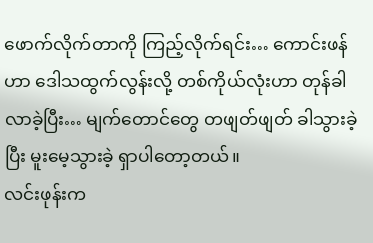ဖောက်လိုက်တာကို ကြည့်လိုက်ရင်း… ကောင်းဖန်ဟာ ဒေါသထွက်လွန်းလို့ တစ်ကိုယ်လုံးဟာ တုန်ခါလာခဲ့ပြီး… မျက်တောင်တွေ တဖျတ်ဖျတ် ခါသွားခဲ့ပြီး မူးမေ့သွားခဲ့ ရှာပါတော့တယ်။
လင်းဖုန်းက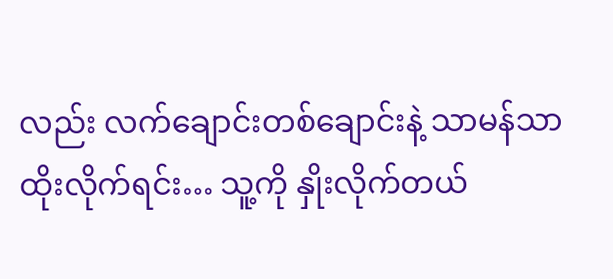လည်း လက်ချောင်းတစ်ချောင်းနဲ့ သာမန်သာ ထိုးလိုက်ရင်း… သူ့ကို နှိုးလိုက်တယ်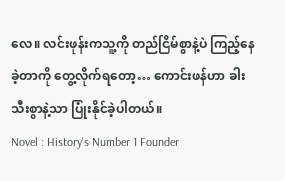လေ။ လင်းဖုန်းကသူ့ကို တည်ငြိမ်စွာနဲ့ပဲ ကြည့်နေခဲ့တာကို တွေ့လိုက်ရတော့… ကောင်းဖန်ဟာ ခါးသီးစွာနဲ့သာ ပြုံးနိုင်ခဲ့ပါတယ်။
Novel : History's Number 1 Founder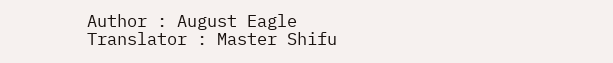Author : August Eagle
Translator : Master Shifu